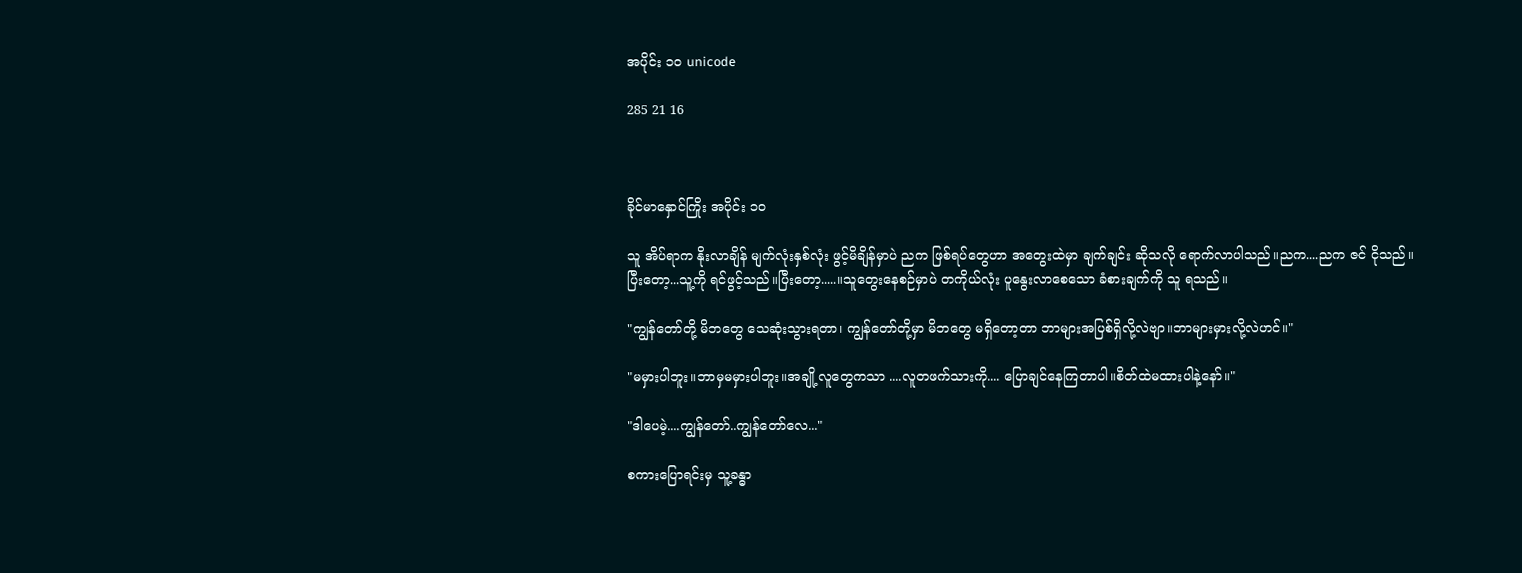အပိုင်း ၁၀ unicode

285 21 16



ခိုင်မာနှောင်ကြိုး အပိုင်း ၁၀

သူ အိပ်ရာက နိုးလာချိန် မျက်လုံးနှစ်လုံး ဖွင့်မိချိန်မှာပဲ ညက ဖြစ်ရပ်တွေဟာ အတွေးထဲမှာ ချက်ချင်း ဆိုသလို ရောက်လာပါသည်။ညက....ညက ဇင် ငိုသည်။ပြီးတော့...သူ့ကို ရင်ဖွင့်သည်။ပြီးတော့.....။သူတွေးနေစဉ်မှာပဲ တကိုယ်လုံး ပူနွေးလာစေသော ခံစားချက်ကို သူ ရသည်။

"ကျွန်တော်တို့ မိဘတွေ သေဆုံးသွားရတာ၊ ကျွန်တော်တို့မှာ မိဘတွေ မရှိတော့တာ ဘာများအပြစ်ရှိလို့လဲဗျာ။ဘာများမှားလို့လဲဟင်။"

"မမှားပါဘူး။ဘာမှမမှားပါဘူး။အချို့လူတွေကသာ ....လူတဖက်သားကို.... ပြောချင်နေကြတာပါ။စိတ်ထဲမထားပါနဲ့နော်။"

"ဒါပေမဲ့....ကျွန်တော်..ကျွန်တော်လေ..."

စကားပြောရင်းမှ သူ့ခန္ဓာ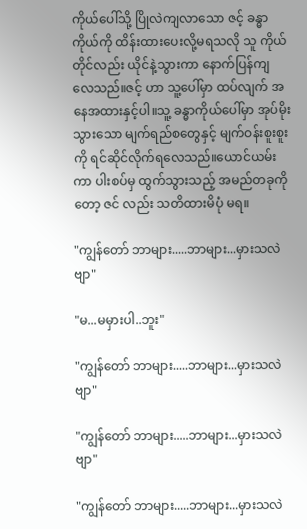ကိုယ်ပေါ်သို့ ပြိုလဲကျလာသော ဇင့် ခန္ဓာကိုယ်ကို ထိန်းထားပေးလို့မရသလို သူ ကိုယ်တိုင်လည်း ယိုင်နဲ့သွားကာ နောက်ပြန်ကျလေသည်။ဇင့် ဟာ သူ့ပေါ်မှာ ထပ်လျက် အနေအထားနှင့်ပါ။သူ့ ခန္ဓာကိုယ်ပေါ်မှာ အုပ်မိုးသွားသော မျက်ရည်စတွေနှင့် မျက်ဝန်းစူးစူးကို ရင်ဆိုင်လိုက်ရလေသည်။ယောင်ယမ်းကာ ပါးစပ်မှ ထွက်သွားသည့် အမည်တခုကိုတော့ ဇင် လည်း သတိထားမိပုံ မရ။

"ကျွန်တော် ဘာများ.....ဘာများ...မှားသလဲဗျာ"

"မ...မမှားပါ..ဘူး"

"ကျွန်တော် ဘာများ.....ဘာများ...မှားသလဲဗျာ"

"ကျွန်တော် ဘာများ.....ဘာများ...မှားသလဲဗျာ"

"ကျွန်တော် ဘာများ.....ဘာများ...မှားသလဲ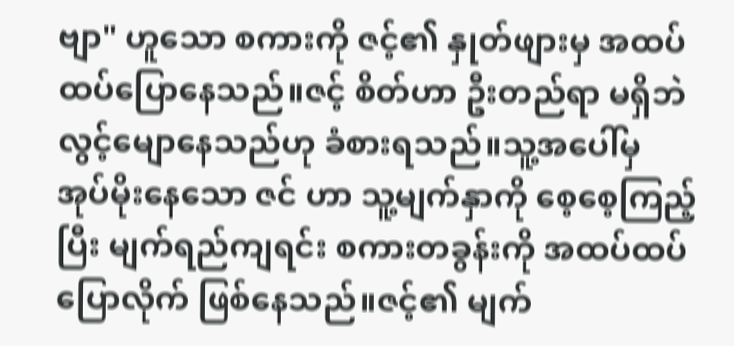ဗျာ" ဟူသော စကားကို ဇင့်၏ နှုတ်ဖျားမှ အထပ်ထပ်ပြောနေသည်။ဇင့် စိတ်ဟာ ဦးတည်ရာ မရှိဘဲ လွင့်မျောနေသည်ဟု ခံစားရသည်။သူ့အပေါ်မှ အုပ်မိုးနေသော ဇင် ဟာ သူ့မျက်နှာကို စေ့စေ့ကြည့်ပြီး မျက်ရည်ကျရင်း စကားတခွန်းကို အထပ်ထပ် ပြောလိုက် ဖြစ်နေသည်။ဇင့်၏ မျက်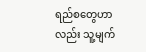ရည်စတွေဟာလည်း သူ့မျက်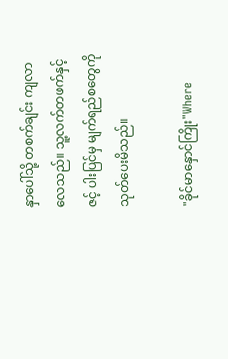နှာပေါ်သို့ တစက်ချင်း ကျလာလေသည်။ သူ့လက်တဖက်နှင့် ဇင့် ပါးပြင်မှ မျက်ရည်စတွေကို သုတ်ပေးမိသည်။

"ခိုင်မာနှောင်ကြိုး"Where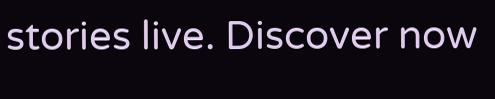stories live. Discover now